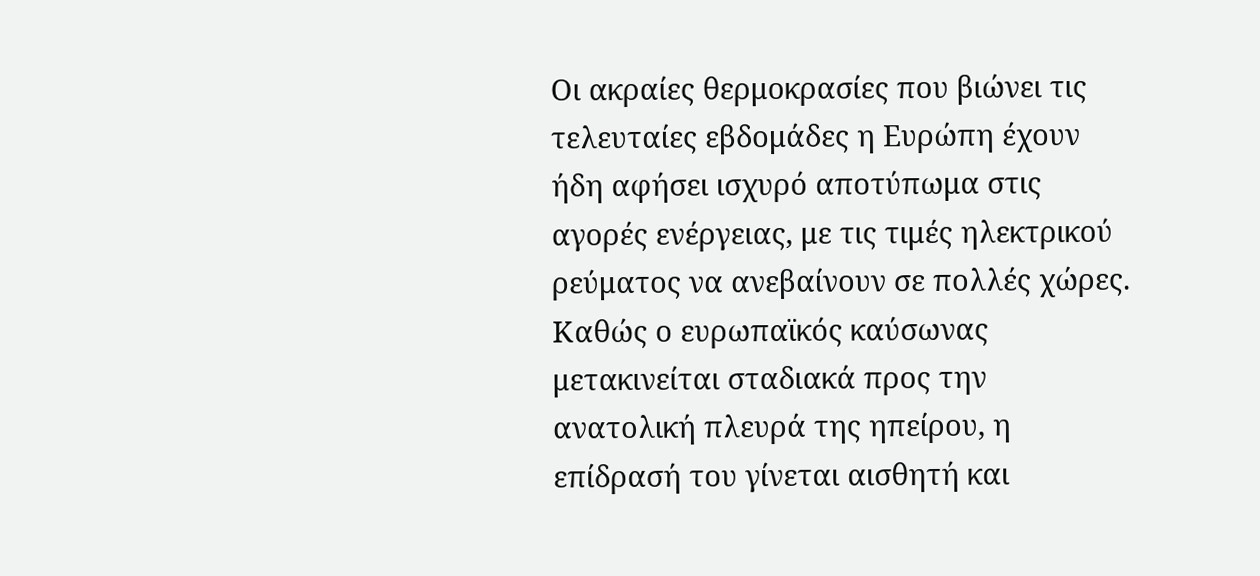Οι ακραίες θερμοκρασίες που βιώνει τις τελευταίες εβδομάδες η Ευρώπη έχουν ήδη αφήσει ισχυρό αποτύπωμα στις αγορές ενέργειας, με τις τιμές ηλεκτρικού ρεύματος να ανεβαίνουν σε πολλές χώρες. Καθώς ο ευρωπαϊκός καύσωνας μετακινείται σταδιακά προς την ανατολική πλευρά της ηπείρου, η επίδρασή του γίνεται αισθητή και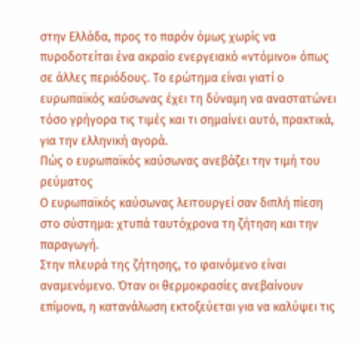στην Ελλάδα, προς το παρόν όμως χωρίς να πυροδοτείται ένα ακραίο ενεργειακό «ντόμινο» όπως σε άλλες περιόδους. Το ερώτημα είναι γιατί ο ευρωπαϊκός καύσωνας έχει τη δύναμη να αναστατώνει τόσο γρήγορα τις τιμές και τι σημαίνει αυτό, πρακτικά, για την ελληνική αγορά.
Πώς ο ευρωπαϊκός καύσωνας ανεβάζει την τιμή του ρεύματος
Ο ευρωπαϊκός καύσωνας λειτουργεί σαν διπλή πίεση στο σύστημα: χτυπά ταυτόχρονα τη ζήτηση και την παραγωγή.
Στην πλευρά της ζήτησης, το φαινόμενο είναι αναμενόμενο. Όταν οι θερμοκρασίες ανεβαίνουν επίμονα, η κατανάλωση εκτοξεύεται για να καλύψει τις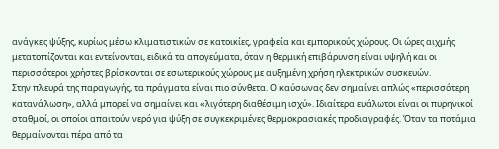ανάγκες ψύξης, κυρίως μέσω κλιματιστικών σε κατοικίες, γραφεία και εμπορικούς χώρους. Οι ώρες αιχμής μετατοπίζονται και εντείνονται, ειδικά τα απογεύματα, όταν η θερμική επιβάρυνση είναι υψηλή και οι περισσότεροι χρήστες βρίσκονται σε εσωτερικούς χώρους με αυξημένη χρήση ηλεκτρικών συσκευών.
Στην πλευρά της παραγωγής, τα πράγματα είναι πιο σύνθετα. Ο καύσωνας δεν σημαίνει απλώς «περισσότερη κατανάλωση», αλλά μπορεί να σημαίνει και «λιγότερη διαθέσιμη ισχύ». Ιδιαίτερα ευάλωτοι είναι οι πυρηνικοί σταθμοί, οι οποίοι απαιτούν νερό για ψύξη σε συγκεκριμένες θερμοκρασιακές προδιαγραφές. Όταν τα ποτάμια θερμαίνονται πέρα από τα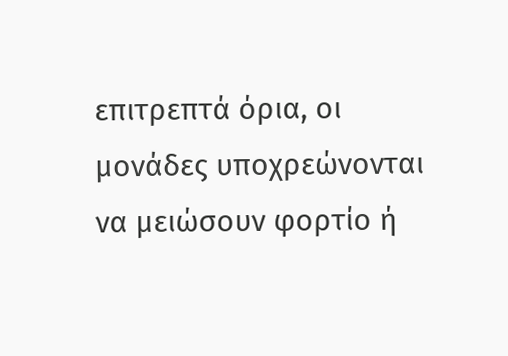επιτρεπτά όρια, οι μονάδες υποχρεώνονται να μειώσουν φορτίο ή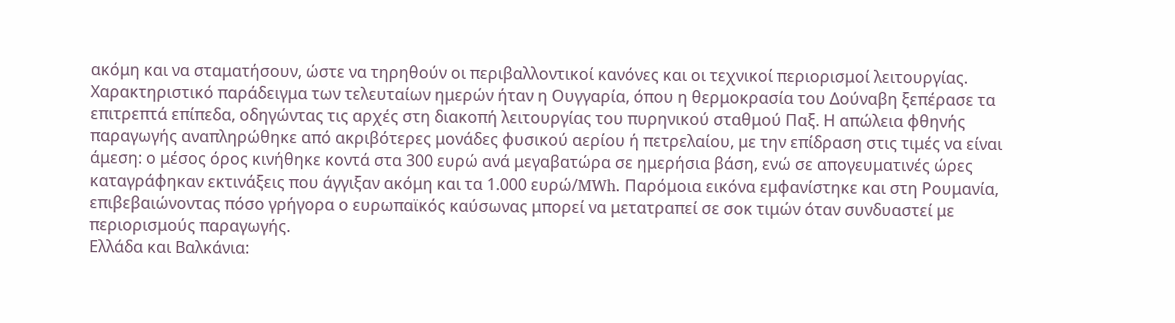ακόμη και να σταματήσουν, ώστε να τηρηθούν οι περιβαλλοντικοί κανόνες και οι τεχνικοί περιορισμοί λειτουργίας.
Χαρακτηριστικό παράδειγμα των τελευταίων ημερών ήταν η Ουγγαρία, όπου η θερμοκρασία του Δούναβη ξεπέρασε τα επιτρεπτά επίπεδα, οδηγώντας τις αρχές στη διακοπή λειτουργίας του πυρηνικού σταθμού Παξ. Η απώλεια φθηνής παραγωγής αναπληρώθηκε από ακριβότερες μονάδες φυσικού αερίου ή πετρελαίου, με την επίδραση στις τιμές να είναι άμεση: ο μέσος όρος κινήθηκε κοντά στα 300 ευρώ ανά μεγαβατώρα σε ημερήσια βάση, ενώ σε απογευματινές ώρες καταγράφηκαν εκτινάξεις που άγγιξαν ακόμη και τα 1.000 ευρώ/MWh. Παρόμοια εικόνα εμφανίστηκε και στη Ρουμανία, επιβεβαιώνοντας πόσο γρήγορα ο ευρωπαϊκός καύσωνας μπορεί να μετατραπεί σε σοκ τιμών όταν συνδυαστεί με περιορισμούς παραγωγής.
Ελλάδα και Βαλκάνια: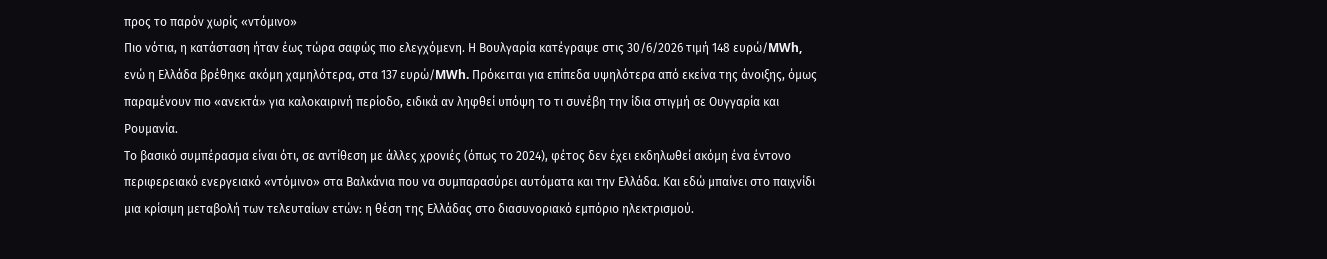προς το παρόν χωρίς «ντόμινο»
Πιο νότια, η κατάσταση ήταν έως τώρα σαφώς πιο ελεγχόμενη. Η Βουλγαρία κατέγραψε στις 30/6/2026 τιμή 148 ευρώ/MWh, ενώ η Ελλάδα βρέθηκε ακόμη χαμηλότερα, στα 137 ευρώ/MWh. Πρόκειται για επίπεδα υψηλότερα από εκείνα της άνοιξης, όμως παραμένουν πιο «ανεκτά» για καλοκαιρινή περίοδο, ειδικά αν ληφθεί υπόψη το τι συνέβη την ίδια στιγμή σε Ουγγαρία και Ρουμανία.
Το βασικό συμπέρασμα είναι ότι, σε αντίθεση με άλλες χρονιές (όπως το 2024), φέτος δεν έχει εκδηλωθεί ακόμη ένα έντονο περιφερειακό ενεργειακό «ντόμινο» στα Βαλκάνια που να συμπαρασύρει αυτόματα και την Ελλάδα. Και εδώ μπαίνει στο παιχνίδι μια κρίσιμη μεταβολή των τελευταίων ετών: η θέση της Ελλάδας στο διασυνοριακό εμπόριο ηλεκτρισμού.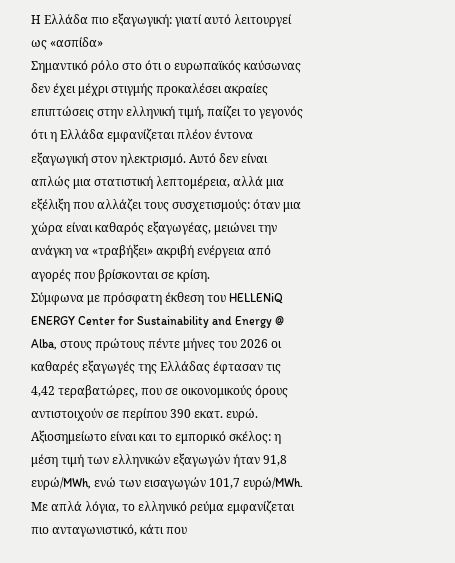Η Ελλάδα πιο εξαγωγική: γιατί αυτό λειτουργεί ως «ασπίδα»
Σημαντικό ρόλο στο ότι ο ευρωπαϊκός καύσωνας δεν έχει μέχρι στιγμής προκαλέσει ακραίες επιπτώσεις στην ελληνική τιμή, παίζει το γεγονός ότι η Ελλάδα εμφανίζεται πλέον έντονα εξαγωγική στον ηλεκτρισμό. Αυτό δεν είναι απλώς μια στατιστική λεπτομέρεια, αλλά μια εξέλιξη που αλλάζει τους συσχετισμούς: όταν μια χώρα είναι καθαρός εξαγωγέας, μειώνει την ανάγκη να «τραβήξει» ακριβή ενέργεια από αγορές που βρίσκονται σε κρίση.
Σύμφωνα με πρόσφατη έκθεση του HELLENiQ ENERGY Center for Sustainability and Energy @ Alba, στους πρώτους πέντε μήνες του 2026 οι καθαρές εξαγωγές της Ελλάδας έφτασαν τις 4,42 τεραβατώρες, που σε οικονομικούς όρους αντιστοιχούν σε περίπου 390 εκατ. ευρώ. Αξιοσημείωτο είναι και το εμπορικό σκέλος: η μέση τιμή των ελληνικών εξαγωγών ήταν 91,8 ευρώ/MWh, ενώ των εισαγωγών 101,7 ευρώ/MWh. Με απλά λόγια, το ελληνικό ρεύμα εμφανίζεται πιο ανταγωνιστικό, κάτι που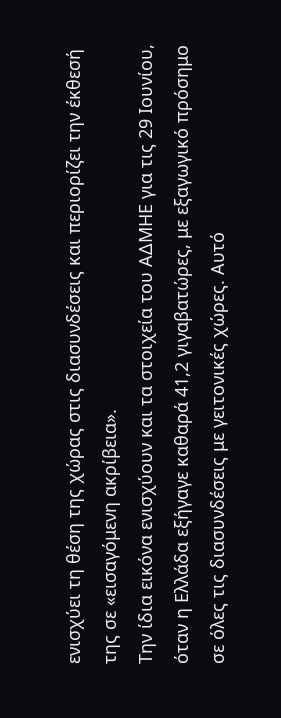ενισχύει τη θέση της χώρας στις διασυνδέσεις και περιορίζει την έκθεσή της σε «εισαγόμενη ακρίβεια».
Την ίδια εικόνα ενισχύουν και τα στοιχεία του ΑΔΜΗΕ για τις 29 Ιουνίου, όταν η Ελλάδα εξήγαγε καθαρά 41,2 γιγαβατώρες, με εξαγωγικό πρόσημο σε όλες τις διασυνδέσεις με γειτονικές χώρες. Αυτό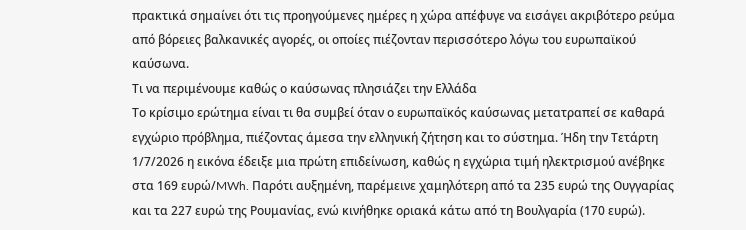πρακτικά σημαίνει ότι τις προηγούμενες ημέρες η χώρα απέφυγε να εισάγει ακριβότερο ρεύμα από βόρειες βαλκανικές αγορές, οι οποίες πιέζονταν περισσότερο λόγω του ευρωπαϊκού καύσωνα.
Τι να περιμένουμε καθώς ο καύσωνας πλησιάζει την Ελλάδα
Το κρίσιμο ερώτημα είναι τι θα συμβεί όταν ο ευρωπαϊκός καύσωνας μετατραπεί σε καθαρά εγχώριο πρόβλημα, πιέζοντας άμεσα την ελληνική ζήτηση και το σύστημα. Ήδη την Τετάρτη 1/7/2026 η εικόνα έδειξε μια πρώτη επιδείνωση, καθώς η εγχώρια τιμή ηλεκτρισμού ανέβηκε στα 169 ευρώ/MWh. Παρότι αυξημένη, παρέμεινε χαμηλότερη από τα 235 ευρώ της Ουγγαρίας και τα 227 ευρώ της Ρουμανίας, ενώ κινήθηκε οριακά κάτω από τη Βουλγαρία (170 ευρώ).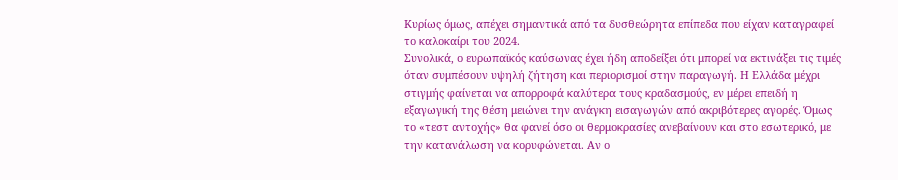Κυρίως όμως, απέχει σημαντικά από τα δυσθεώρητα επίπεδα που είχαν καταγραφεί το καλοκαίρι του 2024.
Συνολικά, ο ευρωπαϊκός καύσωνας έχει ήδη αποδείξει ότι μπορεί να εκτινάξει τις τιμές όταν συμπέσουν υψηλή ζήτηση και περιορισμοί στην παραγωγή. Η Ελλάδα μέχρι στιγμής φαίνεται να απορροφά καλύτερα τους κραδασμούς, εν μέρει επειδή η εξαγωγική της θέση μειώνει την ανάγκη εισαγωγών από ακριβότερες αγορές. Όμως το «τεστ αντοχής» θα φανεί όσο οι θερμοκρασίες ανεβαίνουν και στο εσωτερικό, με την κατανάλωση να κορυφώνεται. Αν ο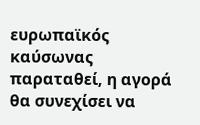ευρωπαϊκός καύσωνας παραταθεί, η αγορά θα συνεχίσει να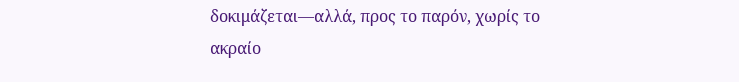δοκιμάζεται—αλλά, προς το παρόν, χωρίς το ακραίο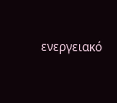ενεργειακό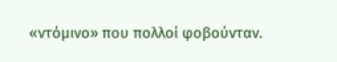«ντόμινο» που πολλοί φοβούνταν.